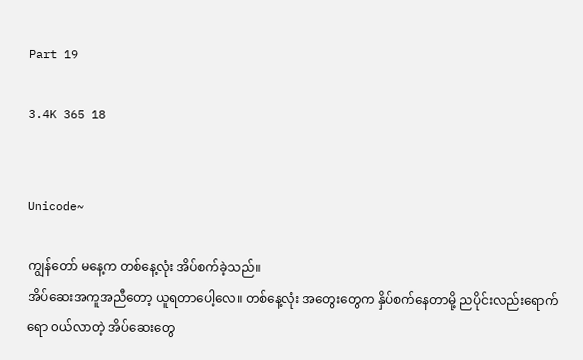Part 19

3.4K 365 18


Unicode~

ကျွန်တော် မနေ့က တစ်နေ့လုံး အိပ်စက်ခဲ့သည်။
အိပ်ဆေးအကူအညီတော့ ယူရတာပေါ့လေ။ တစ်နေ့လုံး အတွေးတွေက နှိပ်စက်နေတာမို့ ညပိုင်းလည်းရောက်ရော ၀ယ်လာတဲ့ အိပ်ဆေးတွေ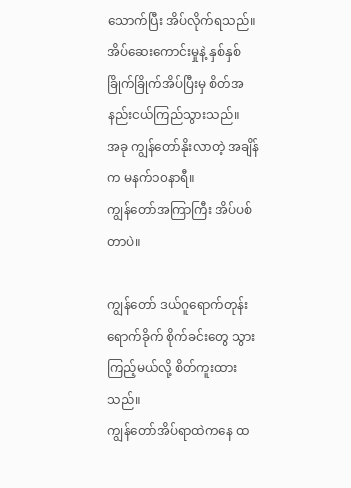သောက်ပြီး အိပ်လိုက်ရသည်။ အိပ်ဆေးကောင်းမှုနဲ့ နှစ်နှစ်ခြိုက်ခြိုက်အိပ်ပြီးမှ စိတ်အနည်းငယ်ကြည်သွားသည်။
အခု ကျွန်တော်နိုးလာတဲ့ အချိန်က မနက်၁၀နာရီ။
ကျွန်တော်အကြာကြီး အိပ်ပစ်တာပဲ။

ကျွန်တော် ဒယ်ဂူရောက်တုန်းရောက်ခိုက် စိုက်ခင်းတွေ သွားကြည့်မယ်လို့ စိတ်ကူးထားသည်။
ကျွန်တော်အိပ်ရာထဲကနေ ထ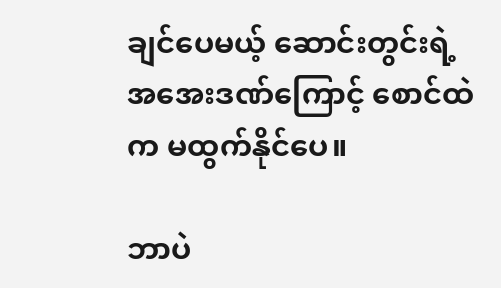ချင်ပေမယ့် ဆောင်းတွင်းရဲ့ အအေးဒဏ်ကြောင့် စောင်ထဲက မထွက်နိုင်ပေ။

ဘာပဲ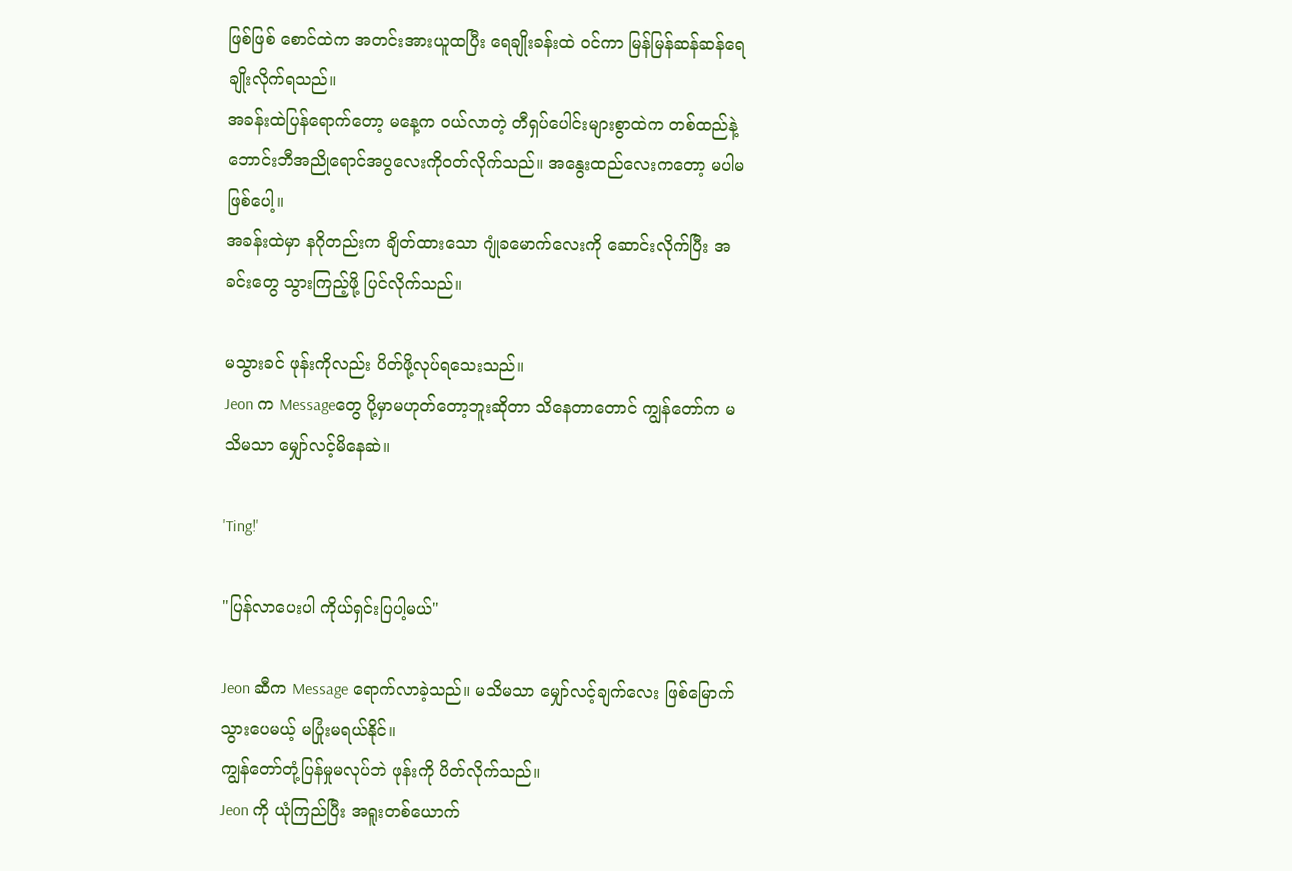ဖြစ်ဖြစ် စောင်ထဲက အတင်းအားယူထပြီး ရေချိုးခန်းထဲ ၀င်ကာ မြန်မြန်ဆန်ဆန်ရေချိုးလိုက်ရသည်။
အခန်းထဲပြန်ရောက်တော့ မနေ့က ၀ယ်လာတဲ့ တီရှပ်ပေါင်းများစွာထဲက တစ်ထည်နဲ့ ဘောင်းဘီအညိုရောင်အပွလေးကို၀တ်လိုက်သည်။ အနွေးထည်လေးကတော့ မပါမဖြစ်ပေါ့။
အခန်းထဲမှာ နဂိုတည်းက ချိတ်ထားသော ဂျုံခမောက်လေးကို ဆောင်းလိုက်ပြီး အခင်းတွေ သွားကြည့်ဖို့ ပြင်လိုက်သည်။

မသွားခင် ဖုန်းကိုလည်း ပိတ်ဖို့လုပ်ရသေးသည်။
Jeon က Messageတွေ ပို့မှာမဟုတ်တော့ဘူးဆိုတာ သိနေတာတောင် ကျွန်တော်က မသိမသာ မျှော်လင့်မိနေဆဲ။

'Ting!'

"ပြန်လာပေးပါ ကိုယ်ရှင်းပြပါ့မယ်"

Jeon ဆီက Message ရောက်လာခဲ့သည်။ မသိမသာ မျှော်လင့်ချက်လေး ဖြစ်မြောက်သွားပေမယ့် မပြုံးမရယ်နိုင်။
ကျွန်တော်တုံ့ပြန်မှုမလုပ်ဘဲ ဖုန်းကို ပိတ်လိုက်သည်။
Jeon ကို ယုံကြည်ပြီး အရူးတစ်ယောက်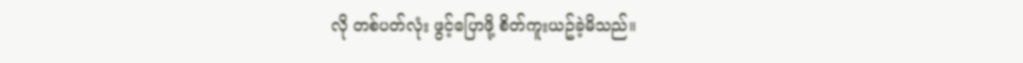လို တစ်ပတ်လုံး ဖွင့်ပြောဖို့ စိတ်ကူးယဥ်ခဲ့မိသည်။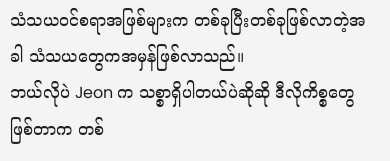သံသယ၀င်စရာအဖြစ်များက တစ်ခုပြီးတစ်ခုဖြစ်လာတဲ့အခါ သံသယတွေကအမှန်ဖြစ်လာသည်။
ဘယ်လိုပဲ Jeon က သစ္စာရှိပါတယ်ပဲဆိုဆို ဒီလိုကိစ္စတွေဖြစ်တာက တစ်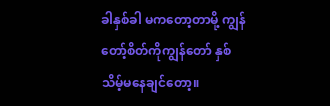ခါနှစ်ခါ မကတော့တာမို့ ကျွန်တော့်စိတ်ကိုကျွန်တော် နှစ်သိမ့်မနေချင်တော့။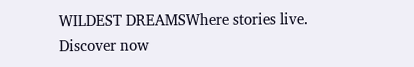WILDEST DREAMSWhere stories live. Discover now